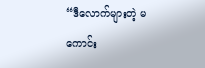“ဒီလောက်များတဲ့ မကောင်း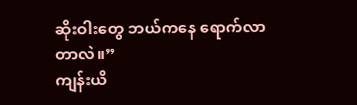ဆိုးဝါးတွေ ဘယ်ကနေ ရောက်လာတာလဲ။”
ကျန်းယိ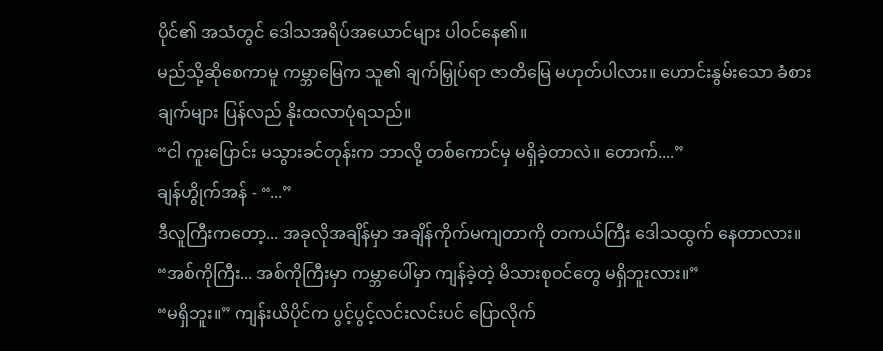ပိုင်၏ အသံတွင် ဒေါသအရိပ်အယောင်များ ပါဝင်နေ၏။
မည်သို့ဆိုစေကာမူ ကမ္ဘာမြေက သူ၏ ချက်မြှုပ်ရာ ဇာတိမြေ မဟုတ်ပါလား။ ဟောင်းနွမ်းသော ခံစားချက်များ ပြန်လည် နိုးထလာပုံရသည်။
“ငါ ကူးပြောင်း မသွားခင်တုန်းက ဘာလို့ တစ်ကောင်မှ မရှိခဲ့တာလဲ။ တောက်....”
ချန်ဟွိုက်အန် - “...”
ဒီလူကြီးကတော့... အခုလိုအချိန်မှာ အချိန်ကိုက်မကျတာကို တကယ်ကြီး ဒေါသထွက် နေတာလား။
“အစ်ကိုကြီး... အစ်ကိုကြီးမှာ ကမ္ဘာပေါ်မှာ ကျန်ခဲ့တဲ့ မိသားစုဝင်တွေ မရှိဘူးလား။”
“မရှိဘူး။” ကျန်းယိပိုင်က ပွင့်ပွင့်လင်းလင်းပင် ပြောလိုက်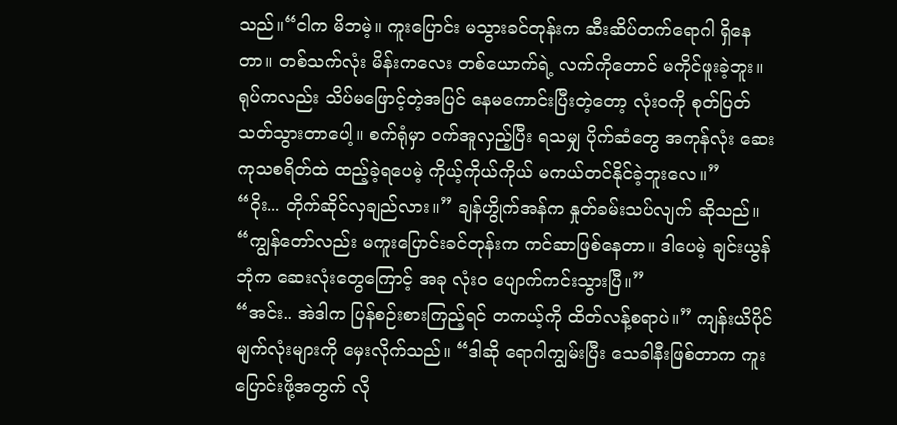သည်။“ငါက မိဘမဲ့။ ကူးပြောင်း မသွားခင်တုန်းက ဆီးဆိပ်တက်ရောဂါ ရှိနေတာ။ တစ်သက်လုံး မိန်းကလေး တစ်ယောက်ရဲ့ လက်ကိုတောင် မကိုင်ဖူးခဲ့ဘူး။ ရုပ်ကလည်း သိပ်မဖြောင့်တဲ့အပြင် နေမကောင်းပြီးတဲ့တော့ လုံးဝကို စုတ်ပြတ်သတ်သွားတာပေါ့။ စက်ရုံမှာ ဝက်အူလှည့်ပြီး ရသမျှ ပိုက်ဆံတွေ အကုန်လုံး ဆေးကုသစရိတ်ထဲ ထည့်ခဲ့ရပေမဲ့ ကိုယ့်ကိုယ်ကိုယ် မကယ်တင်နိုင်ခဲ့ဘူးလေ။”
“ဝိုး... တိုက်ဆိုင်လှချည်လား။” ချန်ဟွိုက်အန်က နှုတ်ခမ်းသပ်လျက် ဆိုသည်။ “ကျွန်တော်လည်း မကူးပြောင်းခင်တုန်းက ကင်ဆာဖြစ်နေတာ။ ဒါပေမဲ့ ချင်းယွန်ဘုံက ဆေးလုံးတွေကြောင့် အခု လုံးဝ ပျောက်ကင်းသွားပြီ။”
“အင်း.. အဲဒါက ပြန်စဉ်းစားကြည့်ရင် တကယ့်ကို ထိတ်လန့်စရာပဲ။” ကျန်းယိပိုင် မျက်လုံးများကို မှေးလိုက်သည်။ “ဒါဆို ရောဂါကျွမ်းပြီး သေခါနီးဖြစ်တာက ကူးပြောင်းဖို့အတွက် လို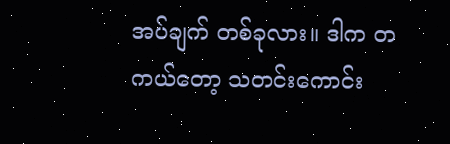အပ်ချက် တစ်ခုလား။ ဒါက တကယ်တော့ သတင်းကောင်း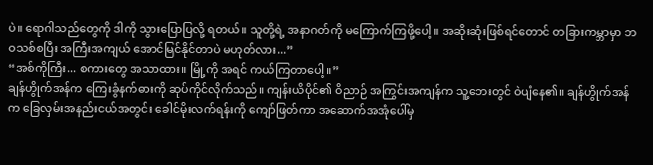ပဲ။ ရောဂါသည်တွေကို ဒါကို သွားပြောပြလို့ ရတယ်။ သူတို့ရဲ့ အနာဂတ်ကို မကြောက်ကြဖို့ပေါ့။ အဆိုးဆုံးဖြစ်ရင်တောင် တခြားကမ္ဘာမှာ ဘဝသစ်စပြီး အကြီးအကျယ် အောင်မြင်နိုင်တာပဲ မဟုတ်လား...”
“အစ်ကိုကြီး... စကားတွေ အသာထား။ မြို့ကို အရင် ကယ်ကြတာပေါ့။”
ချန်ဟွိုက်အန်က ကြေးခွံနက်ဓားကို ဆုပ်ကိုင်လိုက်သည်။ ကျန်းယိပိုင်၏ ဝိညာဉ် အကြွင်းအကျန်က သူ့ဘေးတွင် ဝဲပျံနေ၏။ ချန်ဟွိုက်အန်က ခြေလှမ်းအနည်းငယ်အတွင်း ခေါင်မိုးလက်ရန်းကို ကျော်ဖြတ်ကာ အဆောက်အအုံပေါ်မှ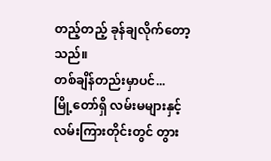တည့်တည့် ခုန်ချလိုက်တော့သည်။
တစ်ချိန်တည်းမှာပင်...
မြို့တော်ရှိ လမ်းမများနှင့် လမ်းကြားတိုင်းတွင် တွား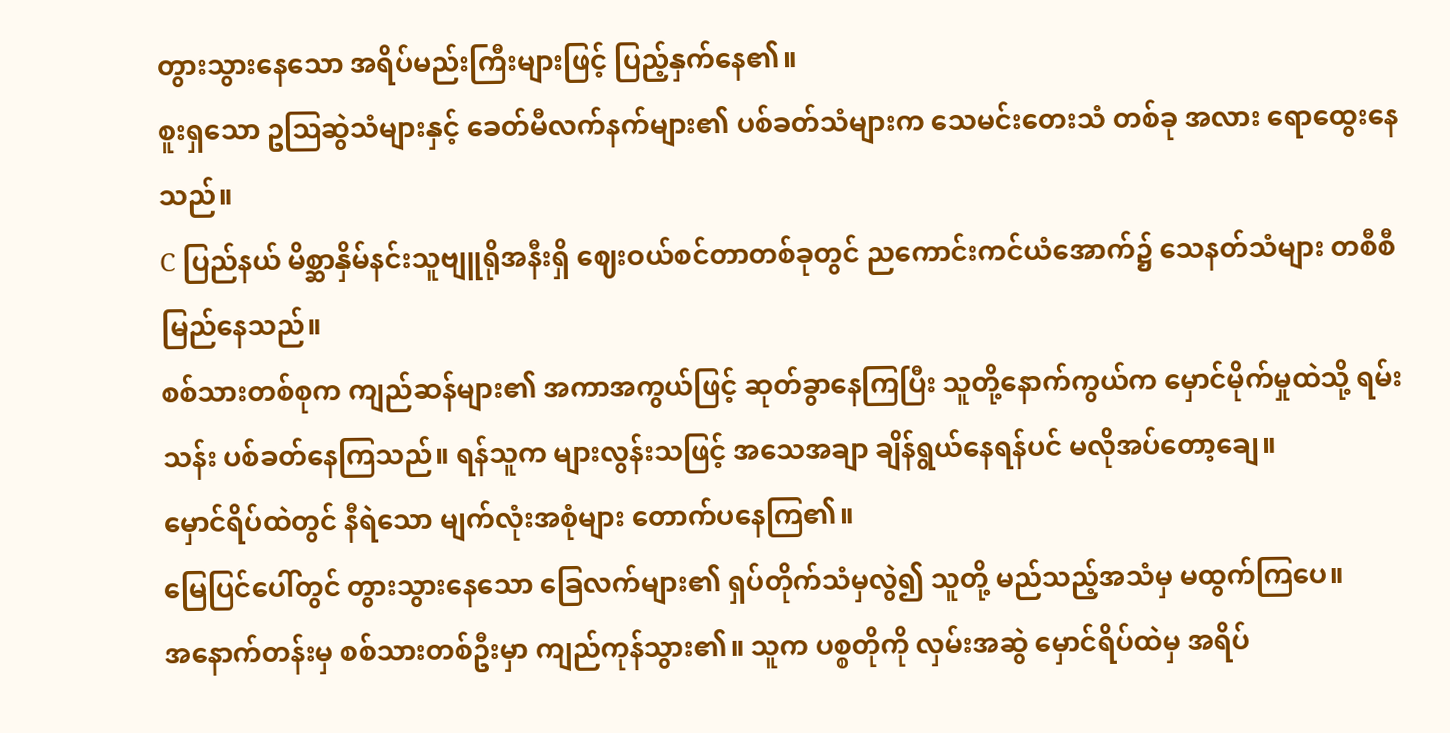တွားသွားနေသော အရိပ်မည်းကြီးများဖြင့် ပြည့်နှက်နေ၏။
စူးရှသော ဥဩဆွဲသံများနှင့် ခေတ်မီလက်နက်များ၏ ပစ်ခတ်သံများက သေမင်းတေးသံ တစ်ခု အလား ရောထွေးနေသည်။
C ပြည်နယ် မိစ္ဆာနှိမ်နင်းသူဗျူရိုအနီးရှိ ဈေးဝယ်စင်တာတစ်ခုတွင် ညကောင်းကင်ယံအောက်၌ သေနတ်သံများ တစီစီ မြည်နေသည်။
စစ်သားတစ်စုက ကျည်ဆန်များ၏ အကာအကွယ်ဖြင့် ဆုတ်ခွာနေကြပြီး သူတို့နောက်ကွယ်က မှောင်မိုက်မှုထဲသို့ ရမ်းသန်း ပစ်ခတ်နေကြသည်။ ရန်သူက များလွန်းသဖြင့် အသေအချာ ချိန်ရွယ်နေရန်ပင် မလိုအပ်တော့ချေ။
မှောင်ရိပ်ထဲတွင် နီရဲသော မျက်လုံးအစုံများ တောက်ပနေကြ၏။
မြေပြင်ပေါ်တွင် တွားသွားနေသော ခြေလက်များ၏ ရှပ်တိုက်သံမှလွဲ၍ သူတို့ မည်သည့်အသံမှ မထွက်ကြပေ။
အနောက်တန်းမှ စစ်သားတစ်ဦးမှာ ကျည်ကုန်သွား၏။ သူက ပစ္စတိုကို လှမ်းအဆွဲ မှောင်ရိပ်ထဲမှ အရိပ်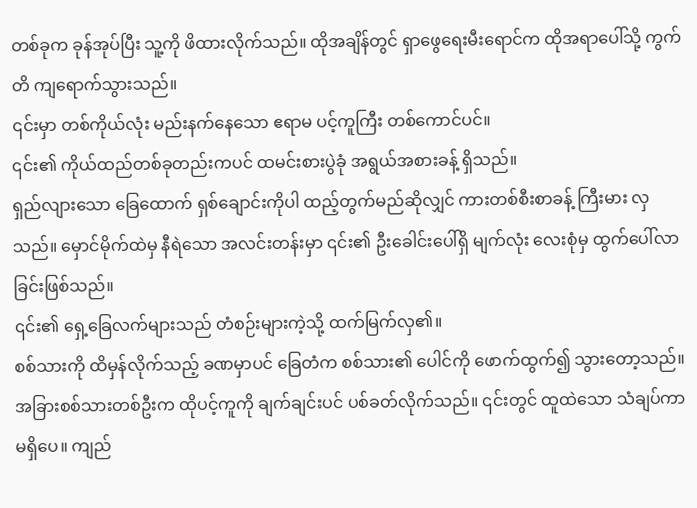တစ်ခုက ခုန်အုပ်ပြီး သူ့ကို ဖိထားလိုက်သည်။ ထိုအချိန်တွင် ရှာဖွေရေးမီးရောင်က ထိုအရာပေါ်သို့ ကွက်တိ ကျရောက်သွားသည်။
၎င်းမှာ တစ်ကိုယ်လုံး မည်းနက်နေသော ဧရာမ ပင့်ကူကြီး တစ်ကောင်ပင်။
၎င်း၏ ကိုယ်ထည်တစ်ခုတည်းကပင် ထမင်းစားပွဲခုံ အရွယ်အစားခန့် ရှိသည်။
ရှည်လျားသော ခြေထောက် ရှစ်ချောင်းကိုပါ ထည့်တွက်မည်ဆိုလျှင် ကားတစ်စီးစာခန့် ကြီးမား လှသည်။ မှောင်မိုက်ထဲမှ နီရဲသော အလင်းတန်းမှာ ၎င်း၏ ဦးခေါင်းပေါ်ရှိ မျက်လုံး လေးစုံမှ ထွက်ပေါ်လာခြင်းဖြစ်သည်။
၎င်း၏ ရှေ့ခြေလက်များသည် တံစဉ်းများကဲ့သို့ ထက်မြက်လှ၏။
စစ်သားကို ထိမှန်လိုက်သည့် ခဏမှာပင် ခြေတံက စစ်သား၏ ပေါင်ကို ဖောက်ထွက်၍ သွားတော့သည်။
အခြားစစ်သားတစ်ဦးက ထိုပင့်ကူကို ချက်ချင်းပင် ပစ်ခတ်လိုက်သည်။ ၎င်းတွင် ထူထဲသော သံချပ်ကာ မရှိပေ။ ကျည်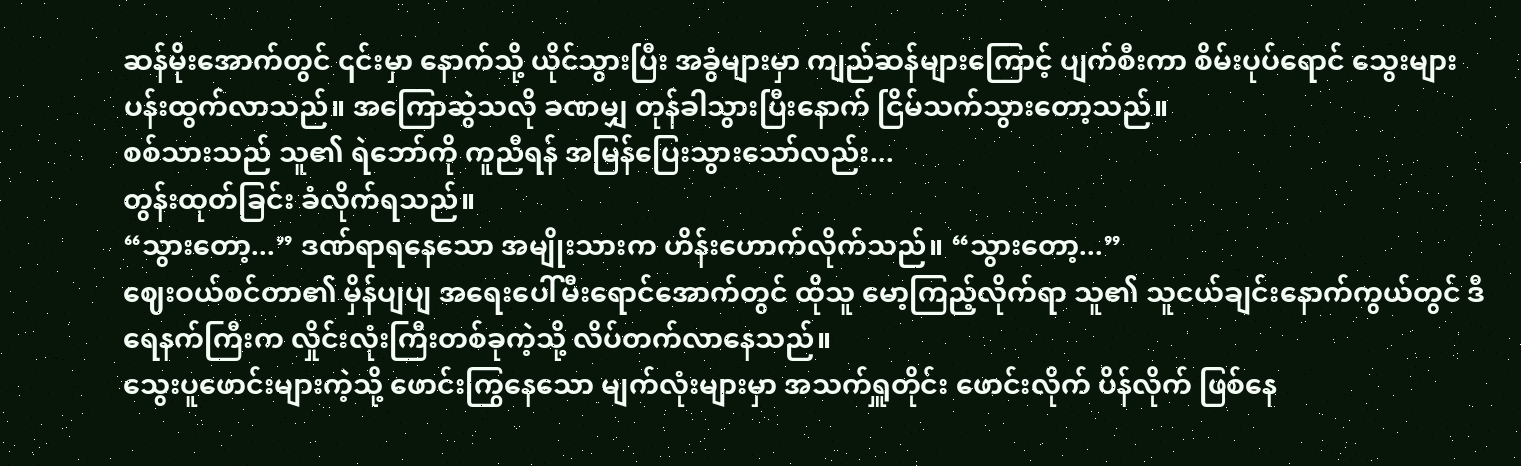ဆန်မိုးအောက်တွင် ၎င်းမှာ နောက်သို့ ယိုင်သွားပြီး အခွံများမှာ ကျည်ဆန်များကြောင့် ပျက်စီးကာ စိမ်းပုပ်ရောင် သွေးများ ပန်းထွက်လာသည်။ အကြောဆွဲသလို ခဏမျှ တုန်ခါသွားပြီးနောက် ငြိမ်သက်သွားတော့သည်။
စစ်သားသည် သူ၏ ရဲဘော်ကို ကူညီရန် အမြန်ပြေးသွားသော်လည်း...
တွန်းထုတ်ခြင်း ခံလိုက်ရသည်။
“သွားတော့...” ဒဏ်ရာရနေသော အမျိုးသားက ဟိန်းဟောက်လိုက်သည်။ “သွားတော့...”
ဈေးဝယ်စင်တာ၏ မှိန်ပျပျ အရေးပေါ်မီးရောင်အောက်တွင် ထိုသူ မော့ကြည့်လိုက်ရာ သူ၏ သူငယ်ချင်းနောက်ကွယ်တွင် ဒီရေနက်ကြီးက လှိုင်းလုံးကြီးတစ်ခုကဲ့သို့ လိပ်တက်လာနေသည်။
သွေးပူဖောင်းများကဲ့သို့ ဖောင်းကြွနေသော မျက်လုံးများမှာ အသက်ရှူတိုင်း ဖောင်းလိုက် ပိန်လိုက် ဖြစ်နေ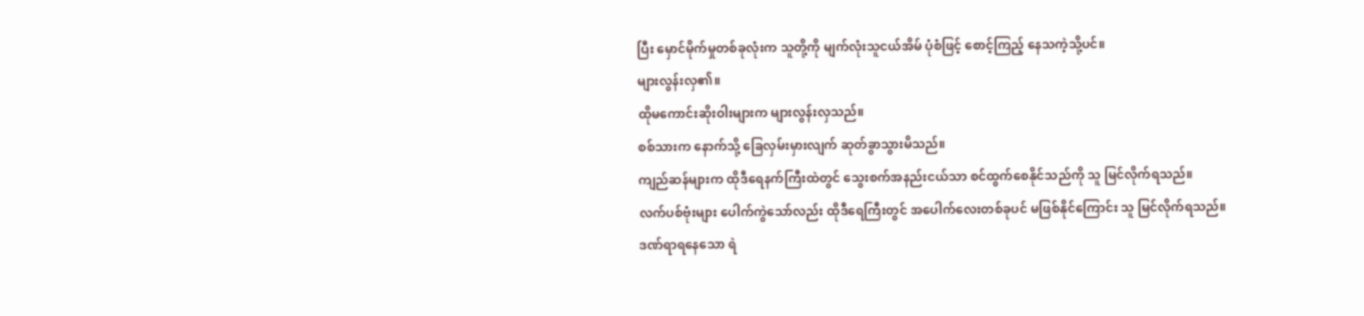ပြီး မှောင်မိုက်မှုတစ်ခုလုံးက သူတို့ကို မျက်လုံးသူငယ်အိမ် ပုံစံဖြင့် စောင့်ကြည့် နေသကဲ့သို့ပင်။
များလွန်းလှ၏။
ထိုမကောင်းဆိုးဝါးများက များလွန်းလှသည်။
စစ်သားက နောက်သို့ ခြေလှမ်းမှားလျက် ဆုတ်ခွာသွားမိသည်။
ကျည်ဆန်များက ထိုဒီရေနက်ကြီးထဲတွင် သွေးစက်အနည်းငယ်သာ စင်ထွက်စေနိုင်သည်ကို သူ မြင်လိုက်ရသည်။
လက်ပစ်ဗုံးများ ပေါက်ကွဲသော်လည်း ထိုဒီရေကြီးတွင် အပေါက်လေးတစ်ခုပင် မဖြစ်နိုင်ကြောင်း သူ မြင်လိုက်ရသည်။
ဒဏ်ရာရနေသော ရဲ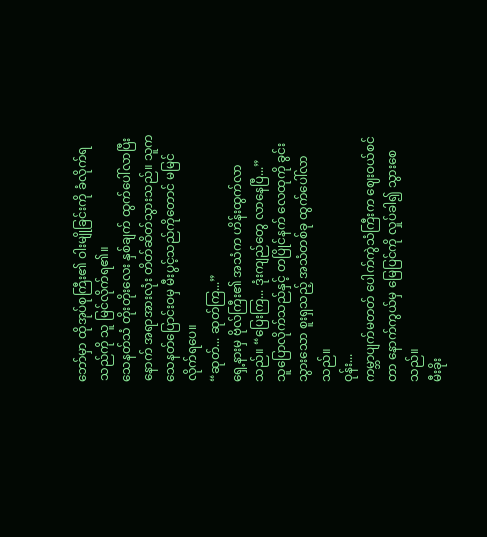ဘော်မှာ ထိုအုပ်စုကြီး၏ ဝါးမျိုခြင်းကို ခံလိုက်ရသည်ကို သူ မြင်လိုက်ရ၏။
သေနတ်သံ တိုးတိုးလေး နှစ်ချက် ထွက်ပေါ်လာပြီးနောက် အရာအားလုံး တိတ်ဆိတ်သွားသည်။ သူက သေနတ်ပြောင်းဝမှ မီးပွင့်သည်ကိုတောင် မမြင်လိုက်ရပေ။
“ဆုတ်... ဆုတ်ကြ...”
ရှေ့နားမှ ဗိုလ်ကြီး၏ အသံက ဟိန်းထွက်လာသည်။ “ပြေးကြ... ဒုံးကျည်တွေ လာနေပြီ...”
သူပြောလိုက်သည်နှင့် တပြိုင်နက် လေထုကို ခွင်းသွားသော စူးရှသည့် အသံတစ်ခု ထွက်ပေါ်လာသည်။
ဝုန်း...
ကမ္ဘာပျက်မတတ် ပေါက်ကွဲသံကြီးက ဈေးဝယ်စင်တာ နောက်ကွယ်မှ မြေပြင်ကို လှုပ်ခါ၍ သွားစေသည်။
မီးခိုး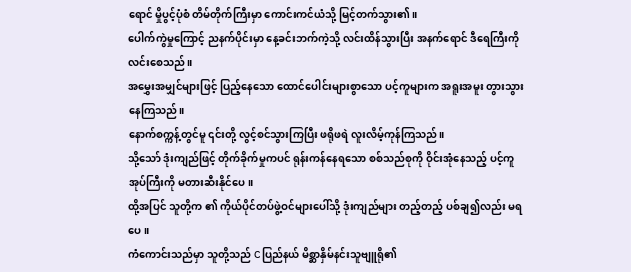ရောင် မှိုပွင့်ပုံစံ တိမ်တိုက်ကြီးမှာ ကောင်းကင်ယံသို့ မြင့်တက်သွား၏။
ပေါက်ကွဲမှုကြောင့် ညနက်ပိုင်းမှာ နေ့ခင်းဘက်ကဲ့သို့ လင်းထိန်သွားပြီး အနက်ရောင် ဒီရေကြီးကို လင်းစေသည်။
အမွှေးအမျှင်များဖြင့် ပြည့်နေသော ထောင်ပေါင်းများစွာသော ပင့်ကူများက အရူးအမူး တွားသွား နေကြသည်။
နောက်စက္ကန့်တွင်မူ ၎င်းတို့ လွင့်စင်သွားကြပြီး ဖရိုဖရဲ လူးလိမ့်ကုန်ကြသည်။
သို့သော် ဒုံးကျည်ဖြင့် တိုက်ခိုက်မှုကပင် ရုန်းကန်နေရသော စစ်သည်စုကို ဝိုင်းအုံနေသည့် ပင့်ကူအုပ်ကြီးကို မတားဆီးနိုင်ပေ။
ထို့အပြင် သူတို့က ၏ ကိုယ်ပိုင်တပ်ဖွဲ့ဝင်များပေါ်သို့ ဒုံးကျည်များ တည့်တည့် ပစ်ချ၍လည်း မရပေ။
ကံကောင်းသည်မှာ သူတို့သည် C ပြည်နယ် မိစ္ဆာနှိမ်နင်းသူဗျူရို၏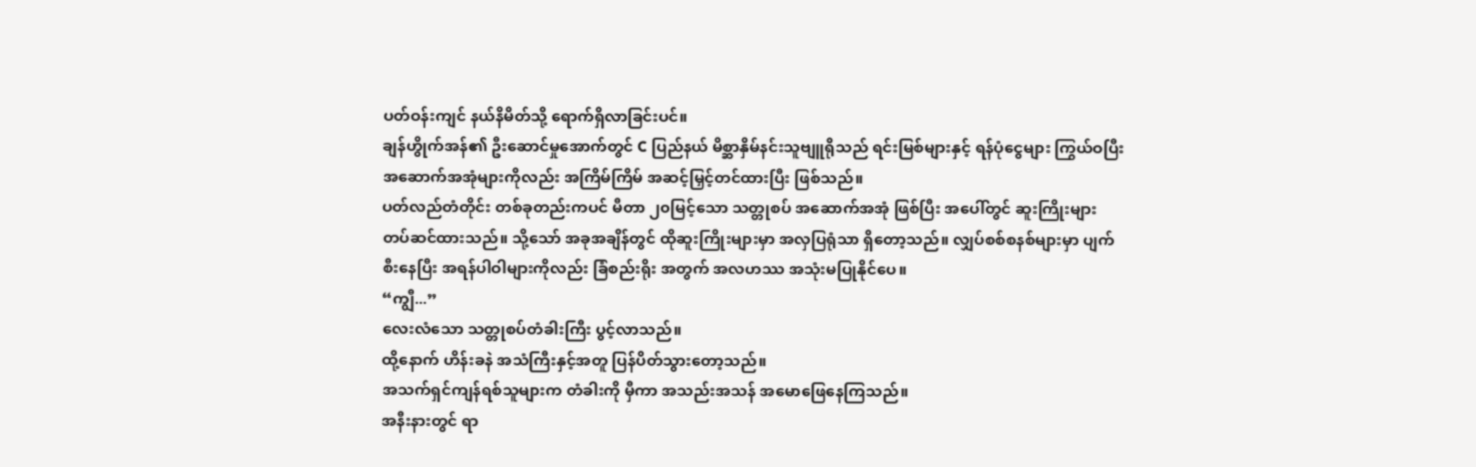ပတ်ဝန်းကျင် နယ်နိမိတ်သို့ ရောက်ရှိလာခြင်းပင်။
ချန်ဟွိုက်အန်၏ ဦးဆောင်မှုအောက်တွင် C ပြည်နယ် မိစ္ဆာနှိမ်နင်းသူဗျူရိုသည် ရင်းမြစ်များနှင့် ရန်ပုံငွေများ ကြွယ်ဝပြီး အဆောက်အအုံများကိုလည်း အကြိမ်ကြိမ် အဆင့်မြှင့်တင်ထားပြီး ဖြစ်သည်။
ပတ်လည်တံတိုင်း တစ်ခုတည်းကပင် မီတာ ၂၀မြင့်သော သတ္တုစပ် အဆောက်အအုံ ဖြစ်ပြီး အပေါ်တွင် ဆူးကြိုးများ တပ်ဆင်ထားသည်။ သို့သော် အခုအချိန်တွင် ထိုဆူးကြိုးများမှာ အလှပြရုံသာ ရှိတော့သည်။ လျှပ်စစ်စနစ်များမှာ ပျက်စီးနေပြီး အရန်ပါဝါများကိုလည်း ခြံစည်းရိုး အတွက် အလဟဿ အသုံးမပြုနိုင်ပေ။
“ကျွီ...”
လေးလံသော သတ္တုစပ်တံခါးကြီး ပွင့်လာသည်။
ထို့နောက် ဟိန်းခနဲ အသံကြီးနှင့်အတူ ပြန်ပိတ်သွားတော့သည်။
အသက်ရှင်ကျန်ရစ်သူများက တံခါးကို မှီကာ အသည်းအသန် အမောဖြေနေကြသည်။
အနီးနားတွင် ရာ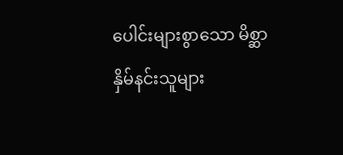ပေါင်းများစွာသော မိစ္ဆာနှိမ်နင်းသူများ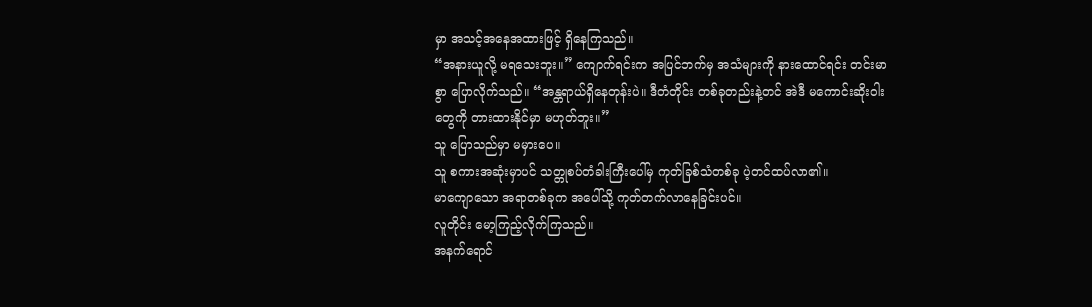မှာ အသင့်အနေအထားဖြင့် ရှိနေကြသည်။
“အနားယူလို့ မရသေးဘူး။” ကျောက်ရင်းက အပြင်ဘက်မှ အသံများကို နားထောင်ရင်း တင်းမာစွာ ပြောလိုက်သည်။ “အန္တရာယ်ရှိနေတုန်းပဲ။ ဒီတံတိုင်း တစ်ခုတည်းနဲ့တင် အဲဒီ မကောင်းဆိုးဝါးတွေကို တားထားနိုင်မှာ မဟုတ်ဘူး။”
သူ ပြောသည်မှာ မမှားပေ။
သူ စကားအဆုံးမှာပင် သတ္တုစပ်တံခါးကြီးပေါ်မှ ကုတ်ခြစ်သံတစ်ခု ပဲ့တင်ထပ်လာ၏။
မာကျောသော အရာတစ်ခုက အပေါ်သို့ ကုတ်တက်လာနေခြင်းပင်။
လူတိုင်း မော့ကြည့်လိုက်ကြသည်။
အနက်ရောင်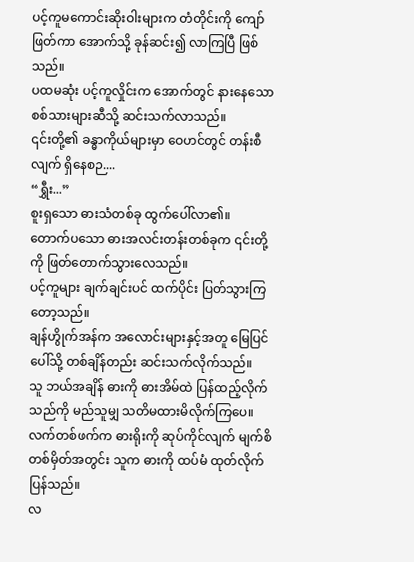ပင့်ကူမကောင်းဆိုးဝါးများက တံတိုင်းကို ကျော်ဖြတ်ကာ အောက်သို့ ခုန်ဆင်း၍ လာကြပြီ ဖြစ်သည်။
ပထမဆုံး ပင့်ကူလှိုင်းက အောက်တွင် နားနေသော စစ်သားများဆီသို့ ဆင်းသက်လာသည်။
၎င်းတို့၏ ခန္ဓာကိုယ်များမှာ ဝေဟင်တွင် တန်းစီလျက် ရှိနေစဉ....
“ရွှီး...”
စူးရှသော ဓားသံတစ်ခု ထွက်ပေါ်လာ၏။
တောက်ပသော ဓားအလင်းတန်းတစ်ခုက ၎င်းတို့ကို ဖြတ်တောက်သွားလေသည်။
ပင့်ကူများ ချက်ချင်းပင် ထက်ပိုင်း ပြတ်သွားကြတော့သည်။
ချန်ဟွိုက်အန်က အလောင်းများနှင့်အတူ မြေပြင်ပေါ်သို့ တစ်ချိန်တည်း ဆင်းသက်လိုက်သည်။
သူ ဘယ်အချိန် ဓားကို ဓားအိမ်ထဲ ပြန်ထည့်လိုက်သည်ကို မည်သူမျှ သတိမထားမိလိုက်ကြပေ။
လက်တစ်ဖက်က ဓားရိုးကို ဆုပ်ကိုင်လျက် မျက်စိတစ်မှိတ်အတွင်း သူက ဓားကို ထပ်မံ ထုတ်လိုက်ပြန်သည်။
လ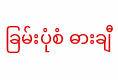ခြမ်းပုံစံ ဓားချီ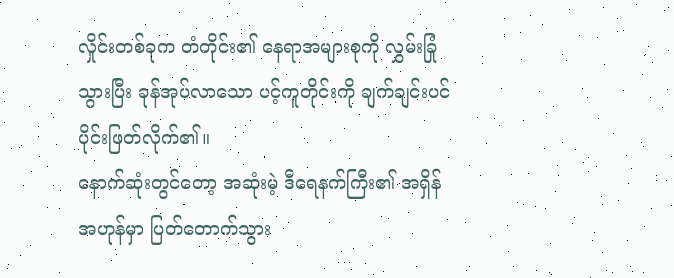လှိုင်းတစ်ခုက တံတိုင်း၏ နေရာအများစုကို လွှမ်းခြုံသွားပြီး ခုန်အုပ်လာသော ပင့်ကူတိုင်းကို ချက်ချင်းပင် ပိုင်းဖြတ်လိုက်၏။
နောက်ဆုံးတွင်တော့ အဆုံးမဲ့ ဒီရေနက်ကြီး၏ အရှိန်အဟုန်မှာ ပြတ်တောက်သွား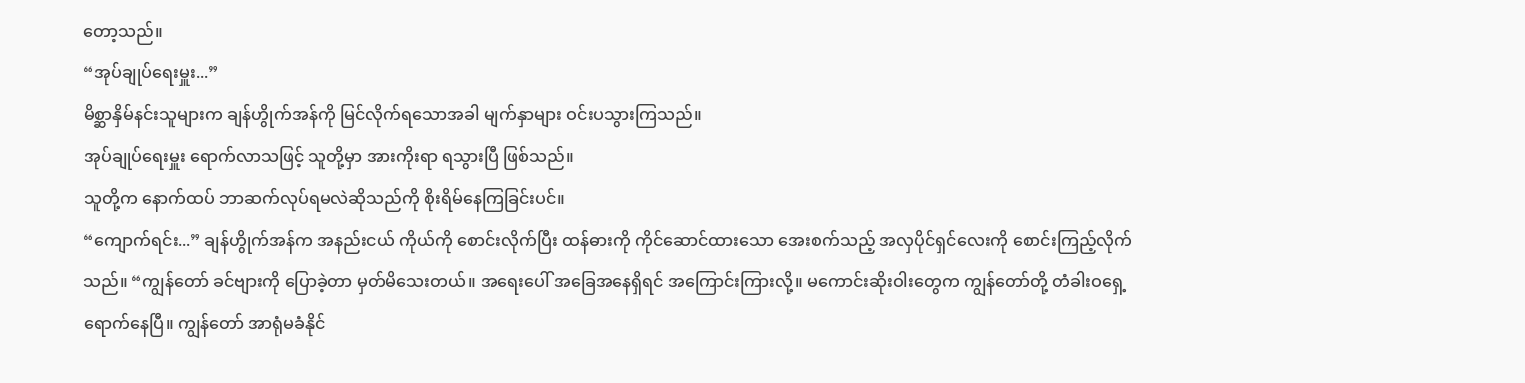တော့သည်။
“အုပ်ချုပ်ရေးမှူး...”
မိစ္ဆာနှိမ်နင်းသူများက ချန်ဟွိုက်အန်ကို မြင်လိုက်ရသောအခါ မျက်နှာများ ဝင်းပသွားကြသည်။
အုပ်ချုပ်ရေးမှူး ရောက်လာသဖြင့် သူတို့မှာ အားကိုးရာ ရသွားပြီ ဖြစ်သည်။
သူတို့က နောက်ထပ် ဘာဆက်လုပ်ရမလဲဆိုသည်ကို စိုးရိမ်နေကြခြင်းပင်။
“ကျောက်ရင်း...” ချန်ဟွိုက်အန်က အနည်းငယ် ကိုယ်ကို စောင်းလိုက်ပြီး ထန်ဓားကို ကိုင်ဆောင်ထားသော အေးစက်သည့် အလှပိုင်ရှင်လေးကို စောင်းကြည့်လိုက်သည်။ “ကျွန်တော် ခင်ဗျားကို ပြောခဲ့တာ မှတ်မိသေးတယ်။ အရေးပေါ် အခြေအနေရှိရင် အကြောင်းကြားလို့။ မကောင်းဆိုးဝါးတွေက ကျွန်တော်တို့ တံခါးဝရှေ့ ရောက်နေပြီ။ ကျွန်တော် အာရုံမခံနိုင်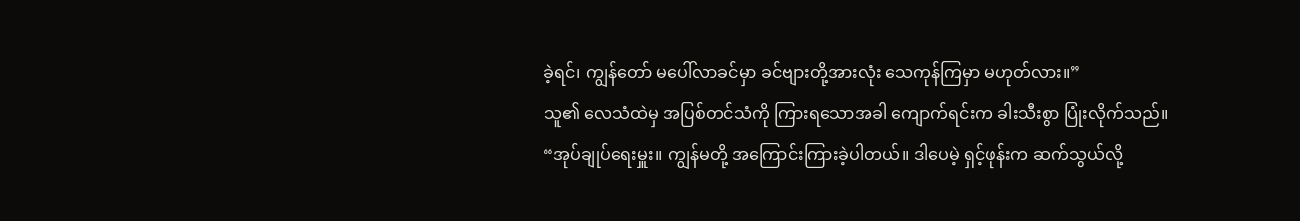ခဲ့ရင်၊ ကျွန်တော် မပေါ်လာခင်မှာ ခင်ဗျားတို့အားလုံး သေကုန်ကြမှာ မဟုတ်လား။”
သူ၏ လေသံထဲမှ အပြစ်တင်သံကို ကြားရသောအခါ ကျောက်ရင်းက ခါးသီးစွာ ပြုံးလိုက်သည်။
“အုပ်ချုပ်ရေးမှူး။ ကျွန်မတို့ အကြောင်းကြားခဲ့ပါတယ်။ ဒါပေမဲ့ ရှင့်ဖုန်းက ဆက်သွယ်လို့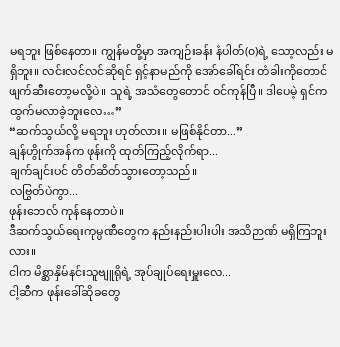မရဘူး ဖြစ်နေတာ။ ကျွန်မတို့မှာ အကျဉ်းခန်း နံပါတ်(၀)ရဲ့ သော့လည်း မရှိဘူး။ လင်းလင်လင်ဆိုရင် ရှင့်နာမည်ကို အော်ခေါ်ရင်း တံခါးကိုတောင် ဖျက်ဆီးတော့မလို့ပဲ။ သူရဲ့ အသံတွေတောင် ဝင်ကုန်ပြီ။ ဒါပေမဲ့ ရှင်က ထွက်မလာခဲ့ဘူးလေ…”
“ဆက်သွယ်လို့ မရဘူး ဟုတ်လား။ မဖြစ်နိုင်တာ...”
ချန်ဟွိုက်အန်က ဖုန်းကို ထုတ်ကြည့်လိုက်ရာ...
ချက်ချင်းပင် တိတ်ဆိတ်သွားတော့သည်။
လဗြွတ်ပဲကွာ...
ဖုန်းဘေလ် ကုန်နေတာပဲ။
ဒီဆက်သွယ်ရေးကုမ္ပဏီတွေက နည်းနည်းပါးပါး အသိဉာဏ် မရှိကြဘူးလား။
ငါက မိစ္ဆာနှိမ်နင်းသူဗျူရိုရဲ့ အုပ်ချုပ်ရေးမှူးလေ...
ငါ့ဆီက ဖုန်းခေါ်ဆိုခတွေ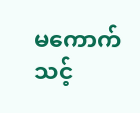မကောက်သင့်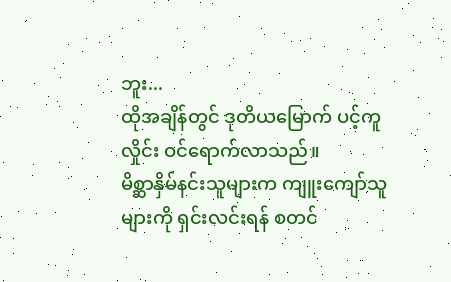ဘူး...
ထိုအချိန်တွင် ဒုတိယမြောက် ပင့်ကူလှိုင်း ဝင်ရောက်လာသည်။
မိစ္ဆာနှိမ်နင်းသူများက ကျူးကျော်သူများကို ရှင်းလင်းရန် စတင်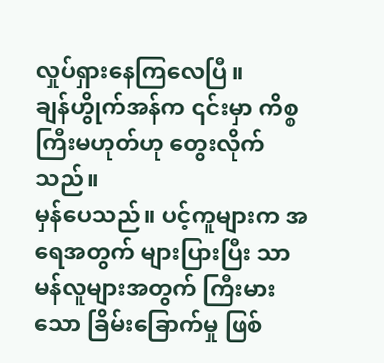လှုပ်ရှားနေကြလေပြီ။
ချန်ဟွိုက်အန်က ၎င်းမှာ ကိစ္စကြီးမဟုတ်ဟု တွေးလိုက်သည်။
မှန်ပေသည်။ ပင့်ကူများက အရေအတွက် များပြားပြီး သာမန်လူများအတွက် ကြီးမားသော ခြိမ်းခြောက်မှု ဖြစ်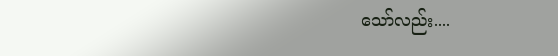သော်လည်း....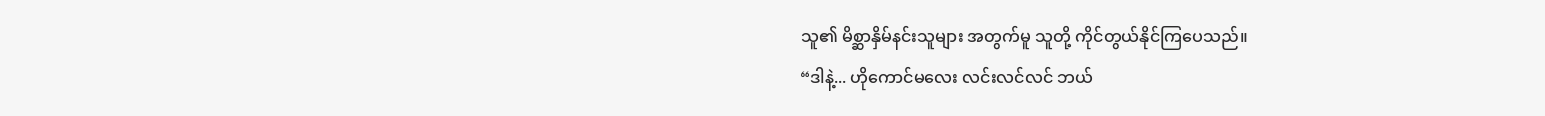သူ၏ မိစ္ဆာနှိမ်နင်းသူများ အတွက်မူ သူတို့ ကိုင်တွယ်နိုင်ကြပေသည်။
“ဒါနဲ့... ဟိုကောင်မလေး လင်းလင်လင် ဘယ်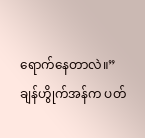ရောက်နေတာလဲ။”
ချန်ဟွိုက်အန်က ပတ်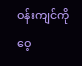ဝန်းကျင်ကို ဝေ့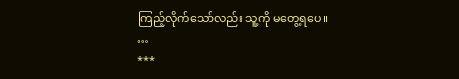ကြည့်လိုက်သော်လည်း သူ့ကို မတွေ့ရပေ။
…
***